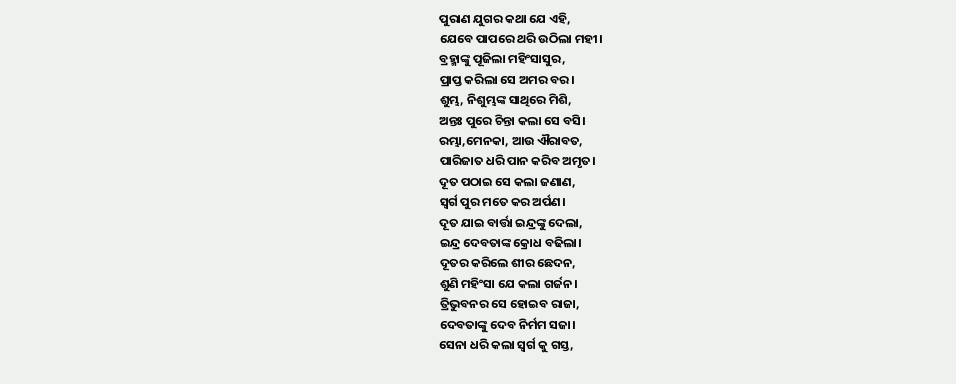ପୁରାଣ ଯୁଗର କଥା ଯେ ଏହି,
ଯେବେ ପାପରେ ଥରି ଉଠିଲା ମହୀ।
ବ୍ରହ୍ମାଙ୍କୁ ପୂଜିଲା ମହିଂସାସୁର,
ପ୍ରାପ୍ତ କରିଲା ସେ ଅମର ବର।
ଶୁମ୍ଭ, ନିଶୁମ୍ଭଙ୍କ ସାଥିରେ ମିଶି,
ଅନ୍ତଃ ପୁରେ ଚିନ୍ତା କଲା ସେ ବସି।
ରମ୍ଭା,ମେନକା, ଆଉ ଐରାବତ,
ପାରିଜାତ ଧରି ପାନ କରିବ ଅମୃତ।
ଦୂତ ପଠାଇ ସେ କଲା ଜଣାଣ,
ସ୍ବର୍ଗ ପୁର ମତେ କର ଅର୍ପଣ।
ଦୂତ ଯାଇ ବାର୍ତ୍ତା ଇନ୍ଦ୍ରଙ୍କୁ ଦେଲା,
ଇନ୍ଦ୍ର ଦେବତାଙ୍କ କ୍ରୋଧ ବଢିଲା।
ଦୂତର କରିଲେ ଶୀର ଛେଦନ,
ଶୁଣି ମହିଂସା ଯେ କଲା ଗର୍ଜନ।
ତ୍ରିଭୁବନର ସେ ହୋଇବ ରାଜା,
ଦେବତାଙ୍କୁ ଦେବ ନିର୍ମମ ସଜା।
ସେନା ଧରି କଲା ସ୍ବର୍ଗ କୁ ଗସ୍ତ,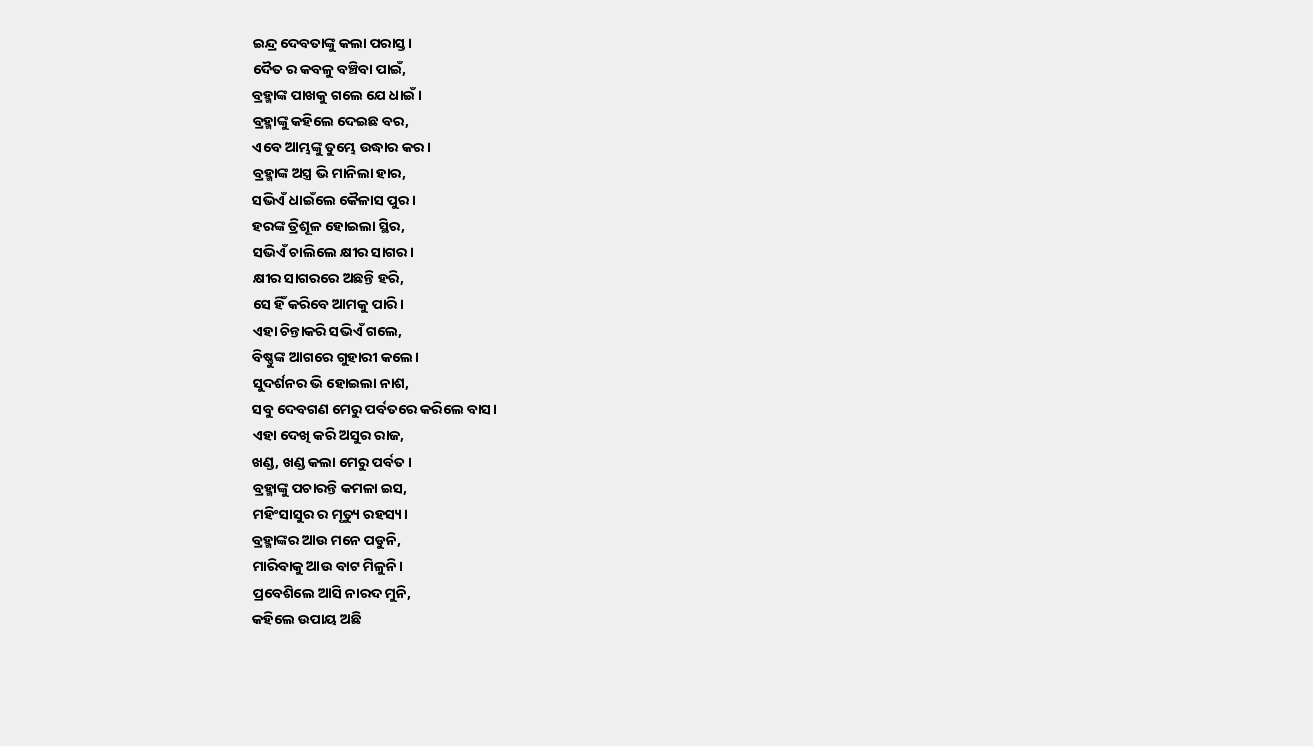ଇନ୍ଦ୍ର ଦେବତାଙ୍କୁ କଲା ପରାସ୍ତ।
ଦୈତ ର କବଳୁ ବଞ୍ଚିବା ପାଇଁ,
ବ୍ରହ୍ମାଙ୍କ ପାଖକୁ ଗଲେ ଯେ ଧାଇଁ।
ବ୍ରହ୍ମାଙ୍କୁ କହିଲେ ଦେଇଛ ବର,
ଏବେ ଆମ୍ଭଙ୍କୁ ତୁମ୍ଭେ ଉଦ୍ଧାର କର।
ବ୍ରହ୍ମାଙ୍କ ଅସ୍ତ୍ର ଭି ମାନିଲା ହାର,
ସଭିଏଁ ଧାଇଁଲେ କୈଳାସ ପୁର।
ହରଙ୍କ ତ୍ରିଶୂଳ ହୋଇଲା ସ୍ଥିର,
ସଭିଏଁ ଚାଲିଲେ କ୍ଷୀର ସାଗର।
କ୍ଷୀର ସାଗରରେ ଅଛନ୍ତି ହରି,
ସେ ହିଁ କରିବେ ଆମକୁ ପାରି।
ଏହା ଚିନ୍ତାକରି ସଭିଏଁ ଗଲେ,
ବିଷ୍ଣୁଙ୍କ ଆଗରେ ଗୁହାରୀ କଲେ।
ସୁଦର୍ଶନର ଭି ହୋଇଲା ନାଶ,
ସବୁ ଦେବଗଣ ମେରୁ ପର୍ବତରେ କରିଲେ ବାସ।
ଏହା ଦେଖି କରି ଅସୁର ରାଜ,
ଖଣ୍ଡ, ଖଣ୍ଡ କଲା ମେରୁ ପର୍ବତ।
ବ୍ରହ୍ମାଙ୍କୁ ପଚାରନ୍ତି କମଳା ଇସ,
ମହିଂସାସୁର ର ମୃତ୍ୟୁ ରହସ୍ୟ।
ବ୍ରହ୍ମାଙ୍କର ଆଉ ମନେ ପଡୁନି,
ମାରିବାକୁ ଆଉ ବାଟ ମିଳୁନି।
ପ୍ରବେଶିଲେ ଆସି ନାରଦ ମୁନି,
କହିଲେ ଉପାୟ ଅଛି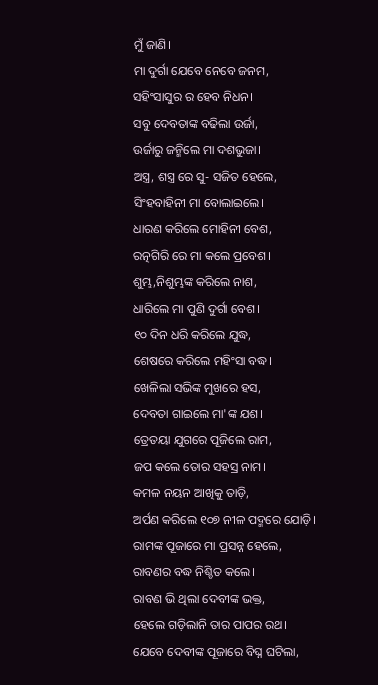ମୁଁ ଜାଣି।
ମା ଦୁର୍ଗା ଯେବେ ନେବେ ଜନମ,
ସହିଂସାସୁର ର ହେବ ନିଧନ।
ସବୁ ଦେବତାଙ୍କ ବଢିଲା ଉର୍ଜା,
ଉର୍ଜାରୁ ଜନ୍ମିଲେ ମା ଦଶଭୁଜା।
ଅସ୍ତ୍ର, ଶସ୍ତ୍ର ରେ ସୁ- ସଜିତ ହେଲେ,
ସିଂହବାହିନୀ ମା ବୋଲାଇଲେ।
ଧାରଣ କରିଲେ ମୋହିନୀ ବେଶ,
ରତ୍ନଗିରି ରେ ମା କଲେ ପ୍ରବେଶ।
ଶୁମ୍ଭ,ନିଶୁମ୍ଭଙ୍କ କରିଲେ ନାଶ,
ଧାରିଲେ ମା ପୁଣି ଦୁର୍ଗା ବେଶ।
୧୦ ଦିନ ଧରି କରିଲେ ଯୁଦ୍ଧ,
ଶେଷରେ କରିଲେ ମହିଂସା ବଦ୍ଧ।
ଖେଳିଲା ସଭିଙ୍କ ମୁଖରେ ହସ,
ଦେବତା ଗାଇଲେ ମା'ଙ୍କ ଯଶ।
ତ୍ରେତୟା ଯୁଗରେ ପୂଜିଲେ ରାମ,
ଜପ କଲେ ତୋର ସହସ୍ର ନାମ।
କମଳ ନୟନ ଆଖିକୁ ତାଡ଼ି,
ଅର୍ପଣ କରିଲେ ୧୦୭ ନୀଳ ପଦ୍ମରେ ଯୋଡ଼ି।
ରାମଙ୍କ ପୂଜାରେ ମା ପ୍ରସନ୍ନ ହେଲେ,
ରାବଣର ବଦ୍ଧ ନିଶ୍ଚିତ କଲେ।
ରାବଣ ଭି ଥିଲା ଦେବୀଙ୍କ ଭକ୍ତ,
ହେଲେ ଗଡ଼ିଲାନି ତାର ପାପର ରଥ।
ଯେବେ ଦେବୀଙ୍କ ପୂଜାରେ ବିଘ୍ନ ଘଟିଲା,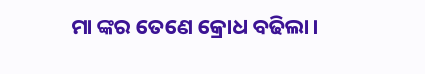ମା ଙ୍କର ତେଣେ କ୍ରୋଧ ବଢିଲା।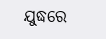ଯୁଦ୍ଧରେ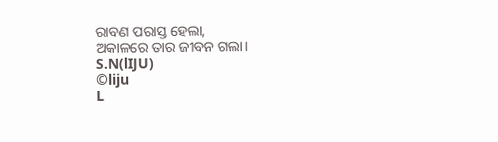ରାବଣ ପରାସ୍ତ ହେଲା,
ଅକାଳରେ ତାର ଜୀବନ ଗଲା।
S.N(lIJU)
©liju
L